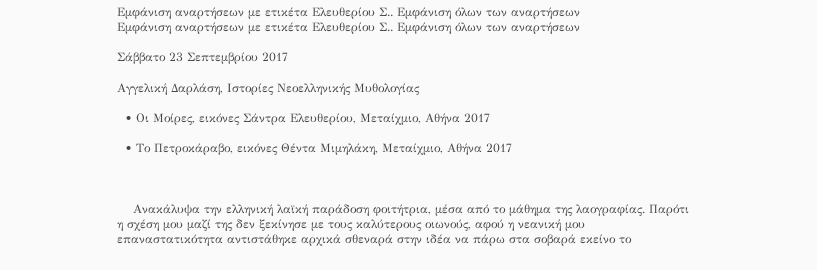Εμφάνιση αναρτήσεων με ετικέτα Ελευθερίου Σ.. Εμφάνιση όλων των αναρτήσεων
Εμφάνιση αναρτήσεων με ετικέτα Ελευθερίου Σ.. Εμφάνιση όλων των αναρτήσεων

Σάββατο 23 Σεπτεμβρίου 2017

Αγγελική Δαρλάση, Ιστορίες Νεοελληνικής Μυθολογίας

  • Οι Μοίρες, εικόνες Σάντρα Ελευθερίου, Μεταίχμιο, Αθήνα 2017

  • Το Πετροκάραβο, εικόνες Θέντα Μιμηλάκη, Μεταίχμιο, Αθήνα 2017



    Ανακάλυψα την ελληνική λαϊκή παράδοση φοιτήτρια, μέσα από το μάθημα της λαογραφίας. Παρότι η σχέση μου μαζί της δεν ξεκίνησε με τους καλύτερους οιωνούς, αφού η νεανική μου επαναστατικότητα αντιστάθηκε αρχικά σθεναρά στην ιδέα να πάρω στα σοβαρά εκείνο το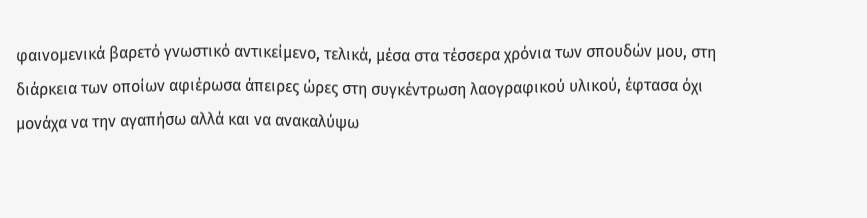φαινομενικά βαρετό γνωστικό αντικείμενο, τελικά, μέσα στα τέσσερα χρόνια των σπουδών μου, στη διάρκεια των οποίων αφιέρωσα άπειρες ώρες στη συγκέντρωση λαογραφικού υλικού, έφτασα όχι μονάχα να την αγαπήσω αλλά και να ανακαλύψω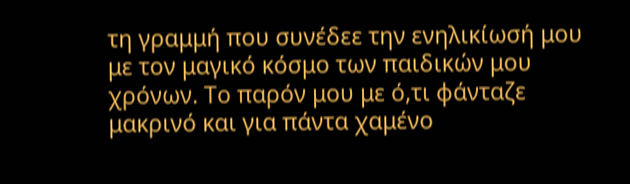τη γραμμή που συνέδεε την ενηλικίωσή μου με τον μαγικό κόσμο των παιδικών μου χρόνων. Το παρόν μου με ό,τι φάνταζε μακρινό και για πάντα χαμένο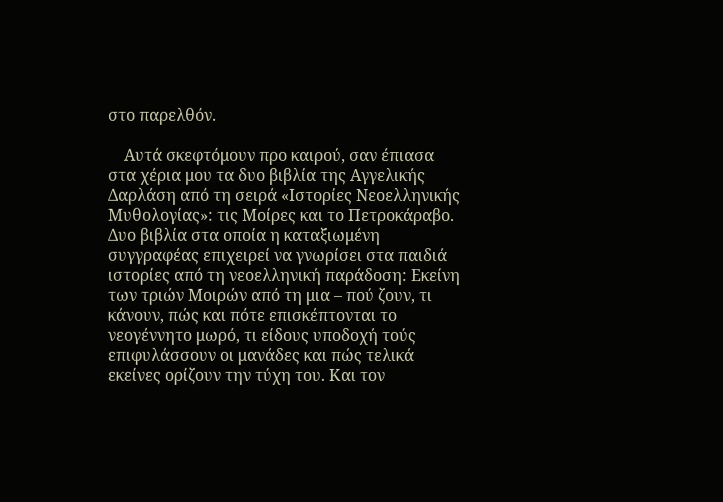στο παρελθόν.

    Αυτά σκεφτόμουν προ καιρού, σαν έπιασα στα χέρια μου τα δυο βιβλία της Αγγελικής Δαρλάση από τη σειρά «Ιστορίες Νεοελληνικής Μυθολογίας»: τις Μοίρες και το Πετροκάραβο. Δυο βιβλία στα οποία η καταξιωμένη συγγραφέας επιχειρεί να γνωρίσει στα παιδιά ιστορίες από τη νεοελληνική παράδοση: Εκείνη των τριών Μοιρών από τη μια – πού ζουν, τι κάνουν, πώς και πότε επισκέπτονται το νεογέννητο μωρό, τι είδους υποδοχή τούς επιφυλάσσουν οι μανάδες και πώς τελικά εκείνες ορίζουν την τύχη του. Και τον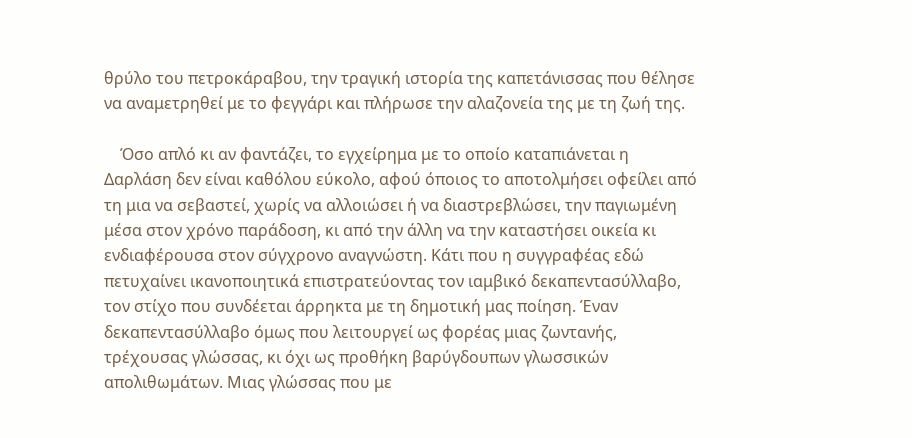θρύλο του πετροκάραβου, την τραγική ιστορία της καπετάνισσας που θέλησε να αναμετρηθεί με το φεγγάρι και πλήρωσε την αλαζονεία της με τη ζωή της.

    Όσο απλό κι αν φαντάζει, το εγχείρημα με το οποίο καταπιάνεται η Δαρλάση δεν είναι καθόλου εύκολο, αφού όποιος το αποτολμήσει οφείλει από τη μια να σεβαστεί, χωρίς να αλλοιώσει ή να διαστρεβλώσει, την παγιωμένη μέσα στον χρόνο παράδοση, κι από την άλλη να την καταστήσει οικεία κι ενδιαφέρουσα στον σύγχρονο αναγνώστη. Κάτι που η συγγραφέας εδώ πετυχαίνει ικανοποιητικά επιστρατεύοντας τον ιαμβικό δεκαπεντασύλλαβο, τον στίχο που συνδέεται άρρηκτα με τη δημοτική μας ποίηση. Έναν δεκαπεντασύλλαβο όμως που λειτουργεί ως φορέας μιας ζωντανής, τρέχουσας γλώσσας, κι όχι ως προθήκη βαρύγδουπων γλωσσικών απολιθωμάτων. Μιας γλώσσας που με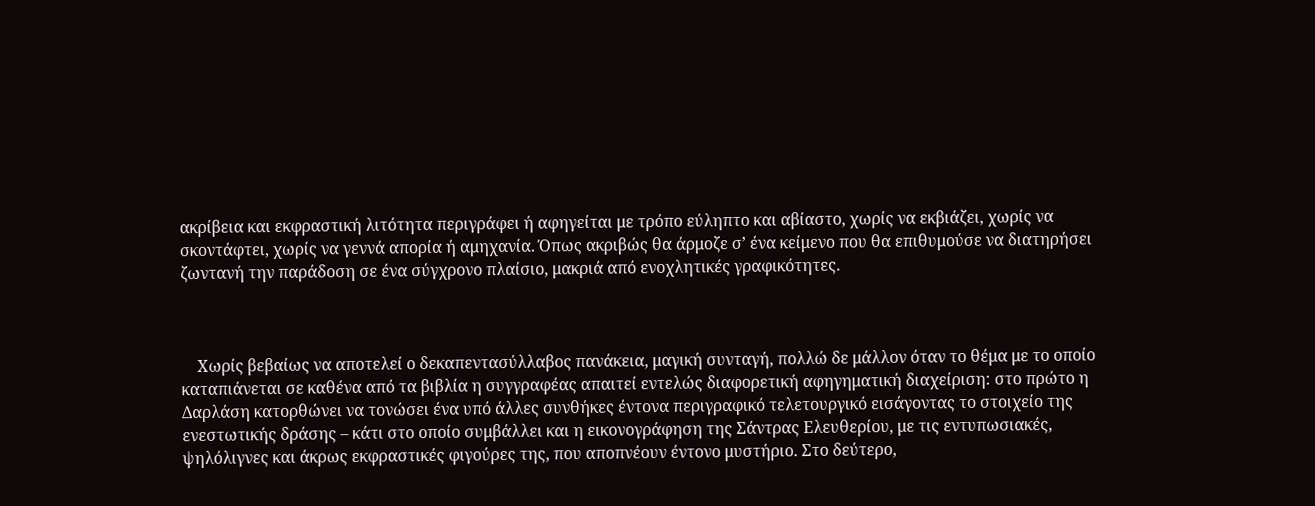ακρίβεια και εκφραστική λιτότητα περιγράφει ή αφηγείται με τρόπο εύληπτο και αβίαστο, χωρίς να εκβιάζει, χωρίς να σκοντάφτει, χωρίς να γεννά απορία ή αμηχανία. Όπως ακριβώς θα άρμοζε σ’ ένα κείμενο που θα επιθυμούσε να διατηρήσει ζωντανή την παράδοση σε ένα σύγχρονο πλαίσιο, μακριά από ενοχλητικές γραφικότητες.



    Χωρίς βεβαίως να αποτελεί ο δεκαπεντασύλλαβος πανάκεια, μαγική συνταγή, πολλώ δε μάλλον όταν το θέμα με το οποίο καταπιάνεται σε καθένα από τα βιβλία η συγγραφέας απαιτεί εντελώς διαφορετική αφηγηματική διαχείριση: στο πρώτο η Δαρλάση κατορθώνει να τονώσει ένα υπό άλλες συνθήκες έντονα περιγραφικό τελετουργικό εισάγοντας το στοιχείο της ενεστωτικής δράσης – κάτι στο οποίο συμβάλλει και η εικονογράφηση της Σάντρας Ελευθερίου, με τις εντυπωσιακές, ψηλόλιγνες και άκρως εκφραστικές φιγούρες της, που αποπνέουν έντονο μυστήριο. Στο δεύτερο,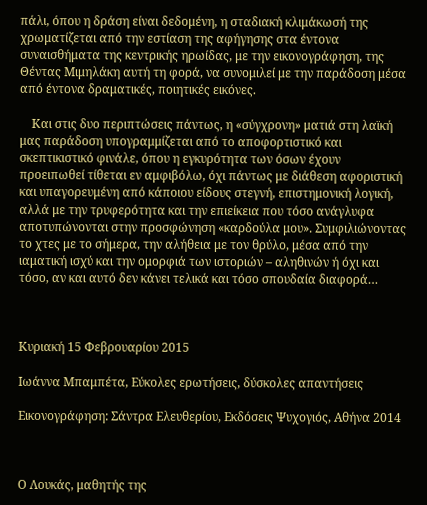πάλι, όπου η δράση είναι δεδομένη, η σταδιακή κλιμάκωσή της χρωματίζεται από την εστίαση της αφήγησης στα έντονα συναισθήματα της κεντρικής ηρωίδας, με την εικονογράφηση, της Θέντας Μιμηλάκη αυτή τη φορά, να συνομιλεί με την παράδοση μέσα από έντονα δραματικές, ποιητικές εικόνες.

    Και στις δυο περιπτώσεις πάντως, η «σύγχρονη» ματιά στη λαϊκή μας παράδοση υπογραμμίζεται από το αποφορτιστικό και σκεπτικιστικό φινάλε, όπου η εγκυρότητα των όσων έχουν προειπωθεί τίθεται εν αμφιβόλω, όχι πάντως με διάθεση αφοριστική και υπαγορευμένη από κάποιου είδους στεγνή, επιστημονική λογική, αλλά με την τρυφερότητα και την επιείκεια που τόσο ανάγλυφα αποτυπώνονται στην προσφώνηση «καρδούλα μου». Συμφιλιώνοντας το χτες με το σήμερα, την αλήθεια με τον θρύλο, μέσα από την ιαματική ισχύ και την ομορφιά των ιστοριών – αληθινών ή όχι και τόσο, αν και αυτό δεν κάνει τελικά και τόσο σπουδαία διαφορά…



Κυριακή 15 Φεβρουαρίου 2015

Ιωάννα Μπαμπέτα, Εύκολες ερωτήσεις, δύσκολες απαντήσεις

Εικονογράφηση: Σάντρα Ελευθερίου, Εκδόσεις Ψυχογιός, Αθήνα 2014



Ο Λουκάς, μαθητής της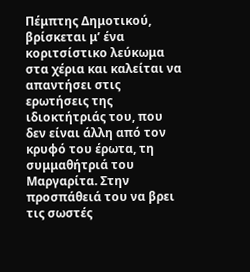Πέμπτης Δημοτικού, βρίσκεται μ’ ένα κοριτσίστικο λεύκωμα στα χέρια και καλείται να απαντήσει στις ερωτήσεις της ιδιοκτήτριάς του, που δεν είναι άλλη από τον κρυφό του έρωτα, τη συμμαθήτριά του Μαργαρίτα. Στην προσπάθειά του να βρει τις σωστές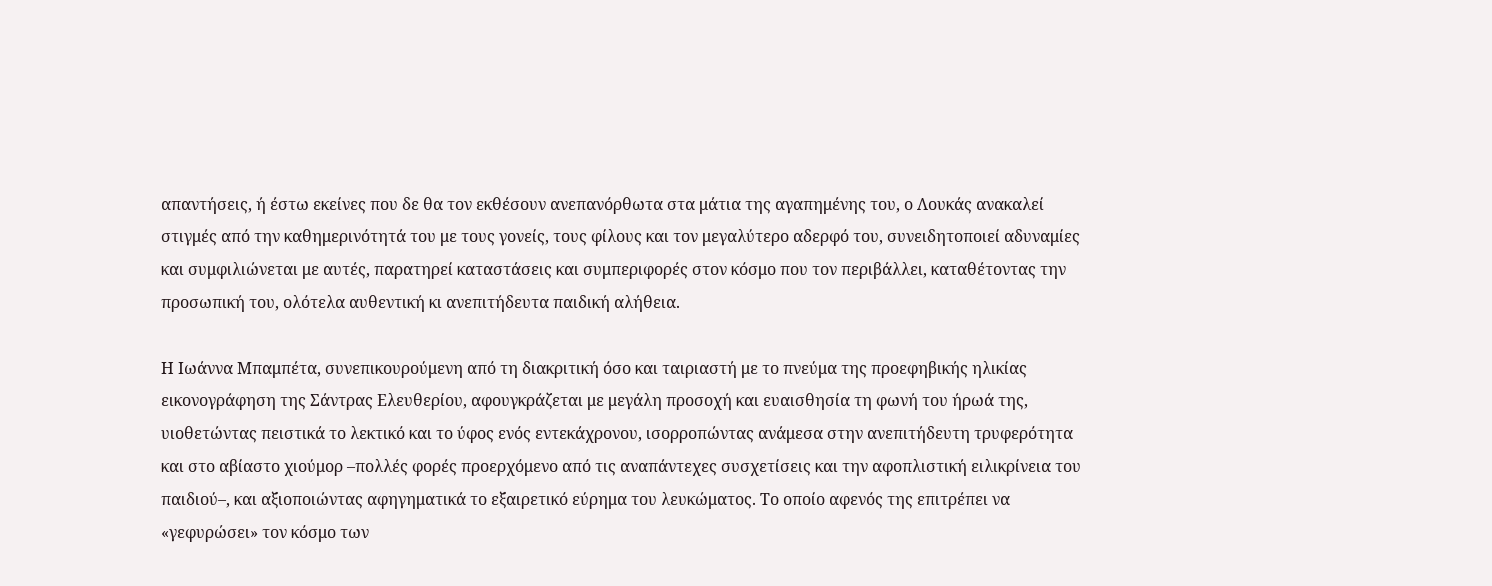απαντήσεις, ή έστω εκείνες που δε θα τον εκθέσουν ανεπανόρθωτα στα μάτια της αγαπημένης του, ο Λουκάς ανακαλεί στιγμές από την καθημερινότητά του με τους γονείς, τους φίλους και τον μεγαλύτερο αδερφό του, συνειδητοποιεί αδυναμίες και συμφιλιώνεται με αυτές, παρατηρεί καταστάσεις και συμπεριφορές στον κόσμο που τον περιβάλλει, καταθέτοντας την προσωπική του, ολότελα αυθεντική κι ανεπιτήδευτα παιδική αλήθεια.

Η Ιωάννα Μπαμπέτα, συνεπικουρούμενη από τη διακριτική όσο και ταιριαστή με το πνεύμα της προεφηβικής ηλικίας εικονογράφηση της Σάντρας Ελευθερίου, αφουγκράζεται με μεγάλη προσοχή και ευαισθησία τη φωνή του ήρωά της, υιοθετώντας πειστικά το λεκτικό και το ύφος ενός εντεκάχρονου, ισορροπώντας ανάμεσα στην ανεπιτήδευτη τρυφερότητα και στο αβίαστο χιούμορ –πολλές φορές προερχόμενο από τις αναπάντεχες συσχετίσεις και την αφοπλιστική ειλικρίνεια του παιδιού–, και αξιοποιώντας αφηγηματικά το εξαιρετικό εύρημα του λευκώματος. Το οποίο αφενός της επιτρέπει να «γεφυρώσει» τον κόσμο των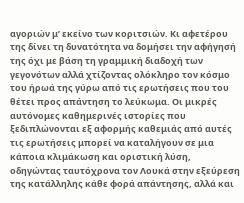αγοριών μ’ εκείνο των κοριτσιών. Κι αφετέρου της δίνει τη δυνατότητα να δομήσει την αφήγησή της όχι με βάση τη γραμμική διαδοχή των γεγονότων αλλά χτίζοντας ολόκληρο τον κόσμο του ήρωά της γύρω από τις ερωτήσεις που του θέτει προς απάντηση το λεύκωμα. Οι μικρές αυτόνομες καθημερινές ιστορίες που ξεδιπλώνονται εξ αφορμής καθεμιάς από αυτές τις ερωτήσεις μπορεί να καταλήγουν σε μια κάποια κλιμάκωση και οριστική λύση, οδηγώντας ταυτόχρονα τον Λουκά στην εξεύρεση της κατάλληλης κάθε φορά απάντησης, αλλά και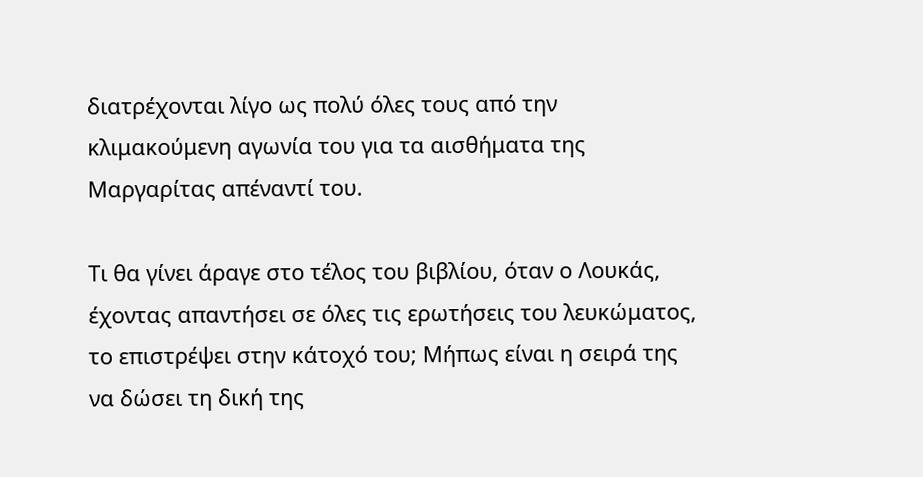διατρέχονται λίγο ως πολύ όλες τους από την κλιμακούμενη αγωνία του για τα αισθήματα της Μαργαρίτας απέναντί του.

Τι θα γίνει άραγε στο τέλος του βιβλίου, όταν ο Λουκάς, έχοντας απαντήσει σε όλες τις ερωτήσεις του λευκώματος, το επιστρέψει στην κάτοχό του; Μήπως είναι η σειρά της να δώσει τη δική της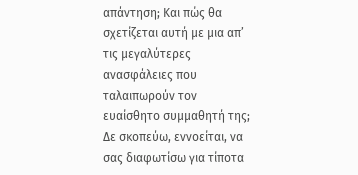απάντηση; Και πώς θα σχετίζεται αυτή με μια απ’ τις μεγαλύτερες ανασφάλειες που ταλαιπωρούν τον ευαίσθητο συμμαθητή της; Δε σκοπεύω, εννοείται, να σας διαφωτίσω για τίποτα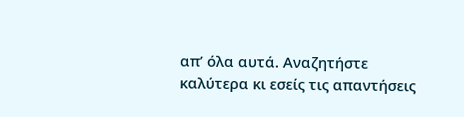απ’ όλα αυτά. Αναζητήστε καλύτερα κι εσείς τις απαντήσεις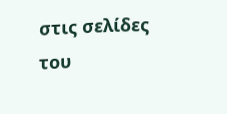στις σελίδες του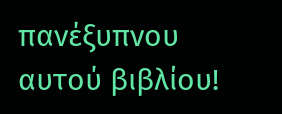πανέξυπνου αυτού βιβλίου!